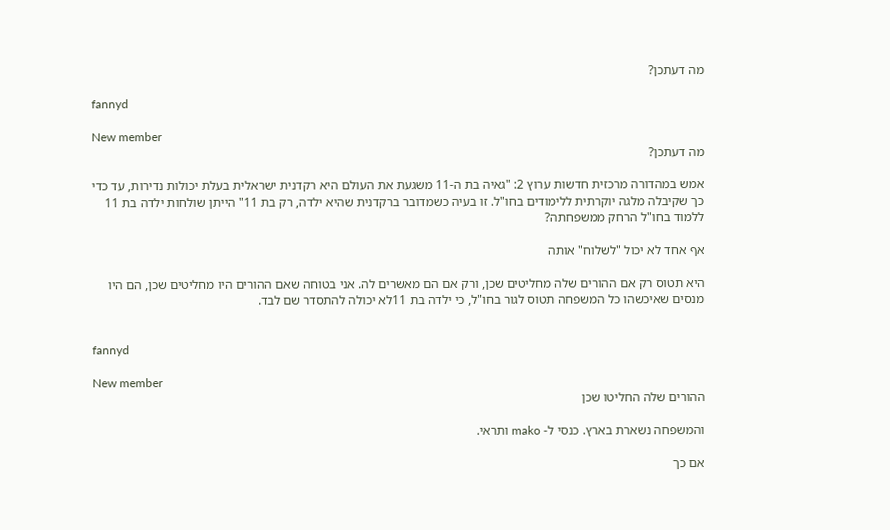מה דעתכן?

fannyd

New member
מה דעתכן?

אמש במהדורה מרכזית חדשות ערוץ 2: "גאיה בת ה-11 משגעת את העולם היא רקדנית ישראלית בעלת יכולות נדירות, עד כדי כך שקיבלה מלגה יוקרתית ללימודים בחו"ל. זו בעיה כשמדובר ברקדנית שהיא ילדה, רק בת 11" הייתן שולחות ילדה בת 11 ללמוד בחו"ל הרחק ממשפחתה?

אף אחד לא יכול "לשלוח" אותה

היא תטוס רק אם ההורים שלה מחליטים שכן, ורק אם הם מאשרים לה. אני בטוחה שאם ההורים היו מחליטים שכן, הם היו מנסים שאיכשהו כל המשפחה תטוס לגור בחו"ל, כי ילדה בת 11לא יכולה להתסדר שם לבד.


fannyd

New member
ההורים שלה החליטו שכן

והמשפחה נשארת בארץ. כנסי ל- mako ותראי.

אם כך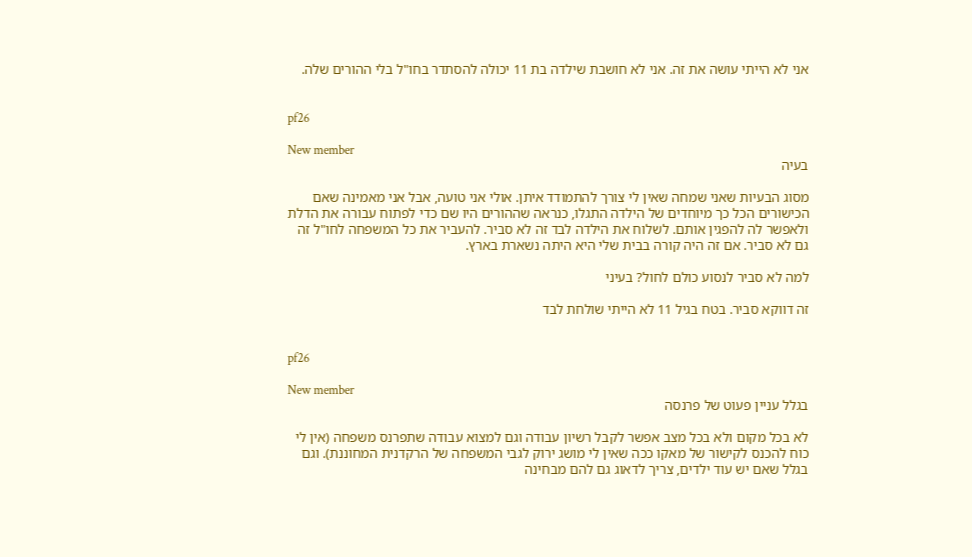אני לא הייתי עושה את זה. אני לא חושבת שילדה בת 11 יכולה להסתדר בחו"ל בלי ההורים שלה.


pf26

New member
בעיה

מסוג הבעיות שאני שמחה שאין לי צורך להתמודד איתן. אולי אני טועה, אבל אני מאמינה שאם הכישורים הכל כך מיוחדים של הילדה התגלו, כנראה שההורים היו שם כדי לפתוח עבורה את הדלת ולאפשר לה להפגין אותם. לשלוח את הילדה לבד זה לא סביר. להעביר את כל המשפחה לחו"ל זה גם לא סביר. אם זה היה קורה בבית שלי היא היתה נשארת בארץ.

למה לא סביר לנסוע כולם לחול? בעיני

זה דווקא סביר. בטח בגיל 11 לא הייתי שולחת לבד


pf26

New member
בגלל עניין פעוט של פרנסה

לא בכל מקום ולא בכל מצב אפשר לקבל רשיון עבודה וגם למצוא עבודה שתפרנס משפחה (אין לי כוח להכנס לקישור של מאקו ככה שאין לי מושג ירוק לגבי המשפחה של הרקדנית המחוננת). וגם בגלל שאם יש עוד ילדים, צריך לדאוג גם להם מבחינה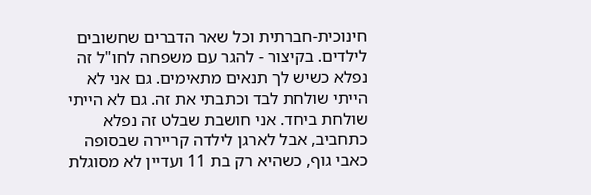חינוכית-חברתית וכל שאר הדברים שחשובים לילדים. בקיצור - להגר עם משפחה לחו"ל זה נפלא כשיש לך תנאים מתאימים. גם אני לא הייתי שולחת לבד וכתבתי את זה. גם לא הייתי שולחת ביחד. אני חושבת שבלט זה נפלא כתחביב, אבל לארגן לילדה קריירה שבסופה כאבי גוף, כשהיא רק בת 11 ועדיין לא מסוגלת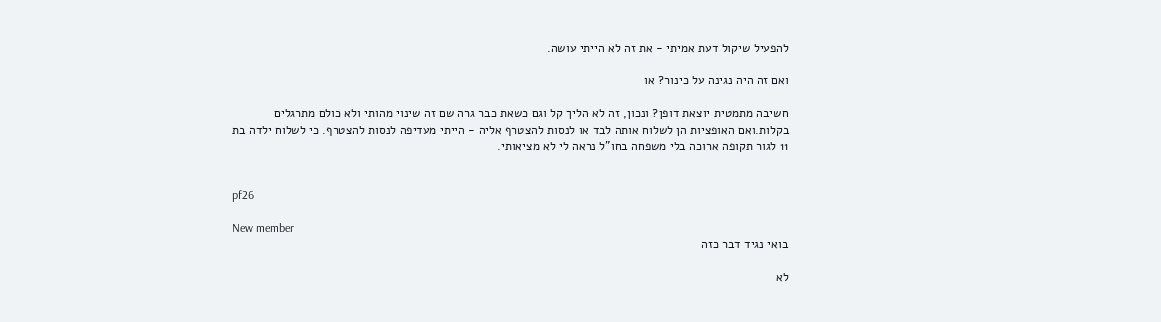להפעיל שיקול דעת אמיתי - את זה לא הייתי עושה.

ואם זה היה נגינה על כינור? או

חשיבה מתמטית יוצאת דופן? ונכון, זה לא הליך קל וגם כשאת כבר גרה שם זה שינוי מהותי ולא כולם מתרגלים בקלות.ואם האופציות הן לשלוח אותה לבד או לנסות להצטרף אליה - הייתי מעדיפה לנסות להצטרף. כי לשלוח ילדה בת 11 לגור תקופה ארוכה בלי משפחה בחו"ל נראה לי לא מציאותי.


pf26

New member
בואי נגיד דבר כזה

לא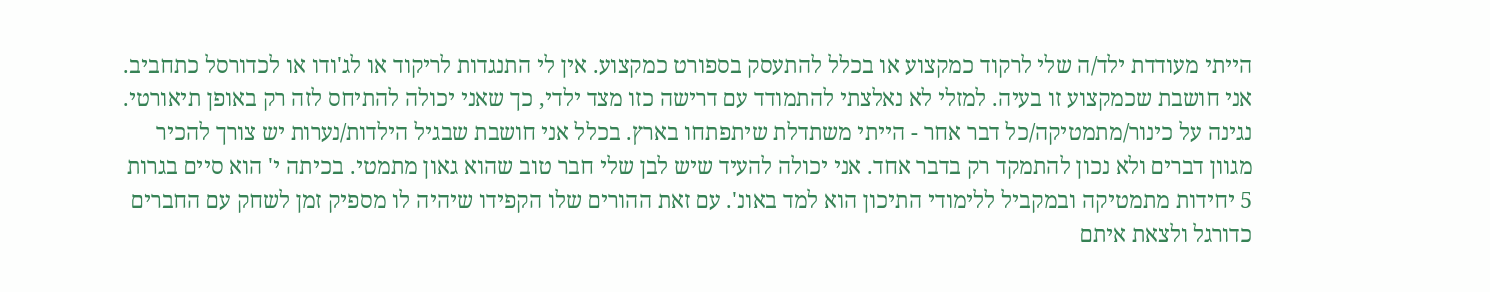הייתי מעודדת ילד/ה שלי לרקוד כמקצוע או בכלל להתעסק בספורט כמקצוע. אין לי התנגדות לריקוד או לג'ודו או לכדורסל כתחביב. אני חושבת שכמקצוע זו בעיה. למזלי לא נאלצתי להתמודד עם דרישה כזו מצד ילדי, כך שאני יכולה להתיחס לזה רק באופן תיאורטי. נגינה על כינור/מתמטיקה/כל דבר אחר - הייתי משתדלת שיתפתחו בארץ. בכלל אני חושבת שבגיל הילדות/נערות יש צורך להכיר מגוון דברים ולא נכון להתמקד רק בדבר אחד. אני יכולה להעיד שיש לבן שלי חבר טוב שהוא גאון מתמטי. בכיתה י' הוא סיים בגרות 5 יחידות מתמטיקה ובמקביל ללימודי התיכון הוא למד באונ'. עם זאת ההורים שלו הקפידו שיהיה לו מספיק זמן לשחק עם החברים כדורגל ולצאת איתם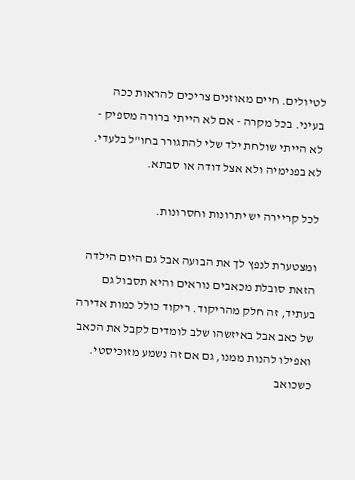לטיולים. חיים מאוזנים צריכים להראות ככה בעיני. בכל מקרה - אם לא הייתי ברורה מספיק - לא הייתי שולחת ילד שלי להתגורר בחו"ל בלעדי. לא בפנימיה ולא אצל דודה או סבתא.

לכל קריירה יש יתרונות וחסרונות.

ומצטערת לנפץ לך את הבועה אבל גם היום הילדה הזאת סובלת מכאבים נוראים והיא תסבול גם בעתיד, זה חלק מהריקוד. ריקוד כולל כמות אדירה של כאב אבל באיזשהו שלב לומדים לקבל את הכאב ואפילו להנות ממנו, גם אם זה נשמע מזוכיסטי. כשכואב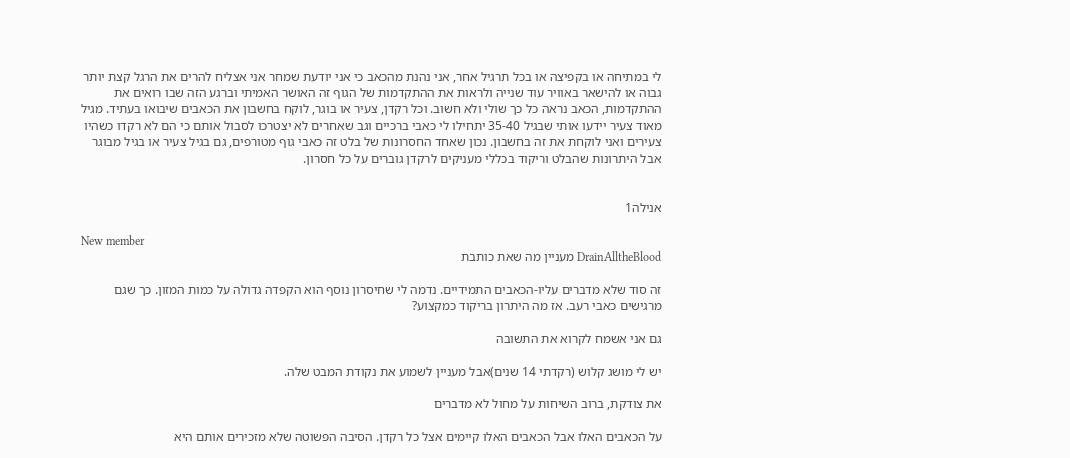לי במתיחה או בקפיצה או בכל תרגיל אחר, אני נהנת מהכאב כי אני יודעת שמחר אני אצליח להרים את הרגל קצת יותר גבוה או להישאר באוויר עוד שנייה ולראות את ההתקדמות של הגוף זה האושר האמיתי וברגע הזה שבו רואים את ההתקדמות, הכאב נראה כל כך שולי ולא חשוב. וכל רקדן, צעיר או בוגר, לוקח בחשבון את הכאבים שיבואו בעתיד. מגיל מאוד צעיר יידעו אותי שבגיל 35-40 יתחילו לי כאבי ברכיים וגב שאחרים לא יצטרכו לסבול אותם כי הם לא רקדו כשהיו צעירים ואני לוקחת את זה בחשבון. נכון שאחד החסרונות של בלט זה כאבי גוף מטורפים, גם בגיל צעיר או בגיל מבוגר אבל היתרונות שהבלט וריקוד בכללי מעניקים לרקדן גוברים על כל חסרון.


אנילה1

New member
DrainAlltheBlood מעניין מה שאת כותבת

זה סוד שלא מדברים עליו-הכאבים התמידיים. נדמה לי שחיסרון נוסף הוא הקפדה גדולה על כמות המזון. כך שגם מרגישים כאבי רעב. אז מה היתרון בריקוד כמקצוע?

גם אני אשמח לקרוא את התשובה

יש לי מושג קלוש (רקדתי 14 שנים)אבל מעניין לשמוע את נקודת המבט שלה.

את צודקת, ברוב השיחות על מחול לא מדברים

על הכאבים האלו אבל הכאבים האלו קיימים אצל כל רקדן. הסיבה הפשוטה שלא מזכירים אותם היא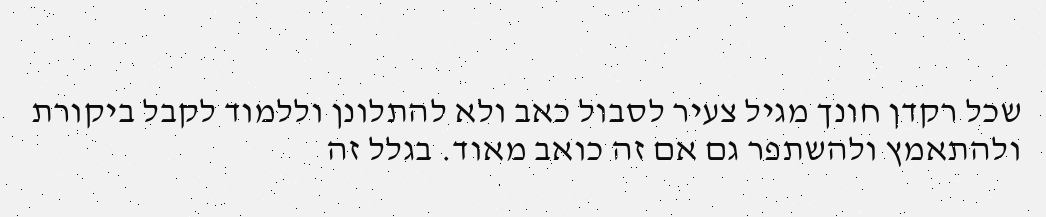שכל רקדן חונך מגיל צעיר לסבול כאב ולא להתלונן וללמוד לקבל ביקורת ולהתאמץ ולהשתפר גם אם זה כואב מאוד. בגלל זה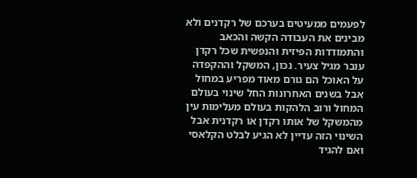לפעמים ממעיטים בערכם של רקדנים ולא מבינים את העבודה הקשה והכאב והתמודדות הפיזית והנפשית שכל רקדן עובר מגיל צעיר. נכון, המשקל וההקפדה על האוכל הם גורם מאוד מפריע במחול אבל בשנים האחרונות החל שינוי בעולם המחול ורוב הלהקות בעולם מעלימות עין מהמשקל של אותו רקדן או רקדנית אבל השינוי הזה עדיין לא הגיע לבלט הקלאסי ואם להגיד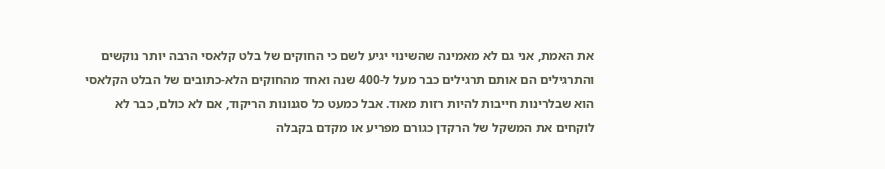את האמת, אני גם לא מאמינה שהשינוי יגיע לשם כי החוקים של בלט קלאסי הרבה יותר נוקשים והתרגילים הם אותם תרגילים כבר מעל ל-400 שנה ואחד מהחוקים הלא-כתובים של הבלט הקלאסי הוא שבלרינות חייבות להיות רזות מאוד. אבל כמעט כל סגנונות הריקוד, אם לא כולם, כבר לא לוקחים את המשקל של הרקדן כגורם מפריע או מקדם בקבלה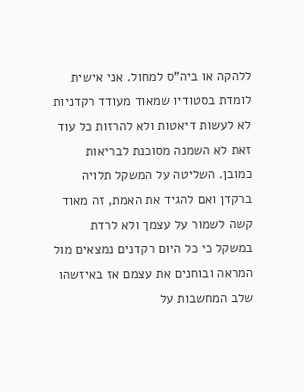ללהקה או ביה"ס למחול. אני אישית לומדת בסטודיו שמאוד מעודד רקדניות לא לעשות דיאטות ולא להרזות כל עוד זאת לא השמנה מסוכנת לבריאות כמובן. השליטה על המשקל תלויה ברקדן ואם להגיד את האמת, זה מאוד קשה לשמור על עצמך ולא לרדת במשקל כי כל היום רקדנים נמצאים מול המראה ובוחנים את עצמם אז באיזשהו שלב המחשבות על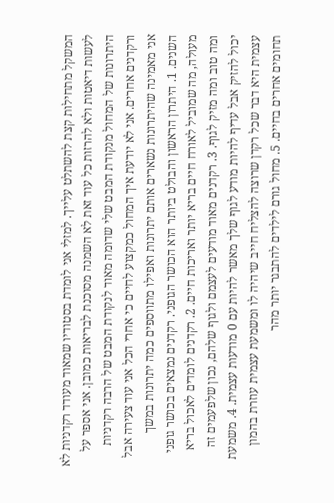המשקל מתחילות קצת להשתלט עלייך. למזלי אני לומדת בסטודיו שמאוד מעודד רקדניות לא לעשות דיאטות ולא להרזות כל עוד זאת לא השמנה מסוכנת לבריאות כמובן. אני אספר על היתרונות של המחול מנקודת המבט שלי שדומה מאוד לנקודת המבט של הרבה רקדניות ורקדנים אחרים. אני לא יודעת איך המחול כמקצוע לחיים כי אחרי הכל אני עוד צעירה אבל אני מאמינה שהיתרונות נשארים אותם יתרונות ואפילו מתווספים כמה יתרונות במשך השנים. 1. היתרון הראשון והבולט ביותר הוא הכושר הגופני. רקדנים נמצאים בכושר גופני מעולה, מה שמוביל לאורח חיים בריא יותר ואריכות חיים. 2. רקדנים לומדים לאכול בריא ומה טוב ומה מזיק לגוף. 3. רקדנים מאוד מודעים לעצמם ולגוף שלהם, נכון שלפעמים זה יכול להזיק אבל עדיף להיות מודע לגוף שלך מאשר להיות עם 0 מודעות עצמית. 4. משמעת עצמית היא דבר שכל רקדן שרוצה להצליח חייב שיהיה לו ומשמעת עצמית עוזרת בהמון תחומים אחרים בחיים. 5. מחול גורם לילדים להתבגר יותר מהר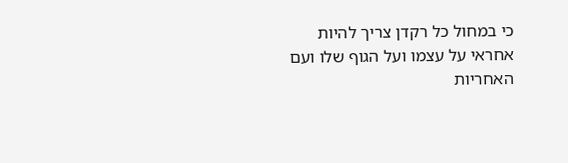כי במחול כל רקדן צריך להיות אחראי על עצמו ועל הגוף שלו ועם האחריות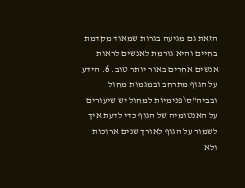הזאת גם מגיעה בגרות שמאוד מקדמת בחיים והיא גורמת לאנשים לראות אנשים אחרים באור יותר טוב. 6. הידע על הגוף מתרחב ובמגמות מחול ובביה"ס\פנימיות למחול יש שיעורים על האנטומיה של הגוף כדי לדעת איך לשמור על הגוף לאורך שנים ארוכות ולא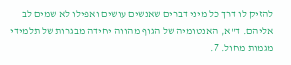להזיק לו דרך כל מיני דברים שאנשים עושים ואפילו לא שמים לב אליהם. ד"א, האנטומיה של הגוף מהווה יחידה מבגרות של תלמידי מגמות מחול. 7.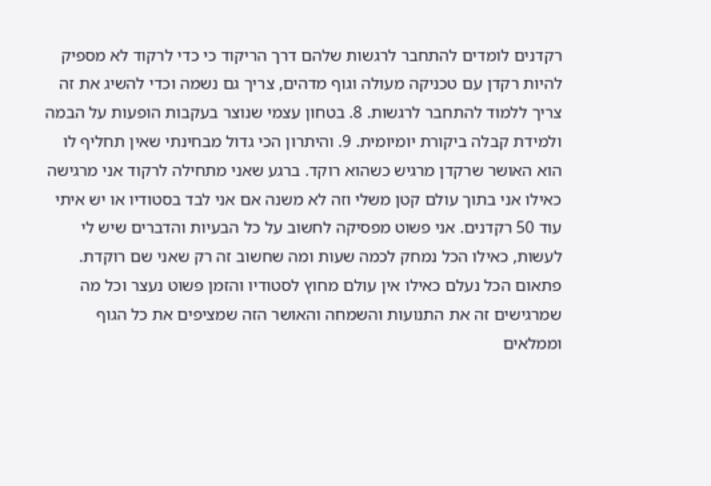רקדנים לומדים להתחבר לרגשות שלהם דרך הריקוד כי כדי לרקוד לא מספיק להיות רקדן עם טכניקה מעולה וגוף מדהים, צריך גם נשמה וכדי להשיג את זה צריך ללמוד להתחבר לרגשות. 8. בטחון עצמי שנוצר בעקבות הופעות על הבמה ולמידת קבלה ביקורת יומיומית. 9. והיתרון הכי גדול מבחינתי שאין תחליף לו הוא האושר שרקדן מרגיש כשהוא רוקד. ברגע שאני מתחילה לרקוד אני מרגישה כאילו אני בתוך עולם קטן משלי וזה לא משנה אם אני לבד בסטודיו או יש איתי עוד 50 רקדנים. אני פשוט מפסיקה לחשוב על כל הבעיות והדברים שיש לי לעשות, כאילו הכל נמחק לכמה שעות ומה שחשוב זה רק שאני שם רוקדת. פתאום הכל נעלם כאילו אין עולם מחוץ לסטודיו והזמן פשוט נעצר וכל מה שמרגישים זה את התנועות והשמחה והאושר הזה שמציפים את כל הגוף וממלאים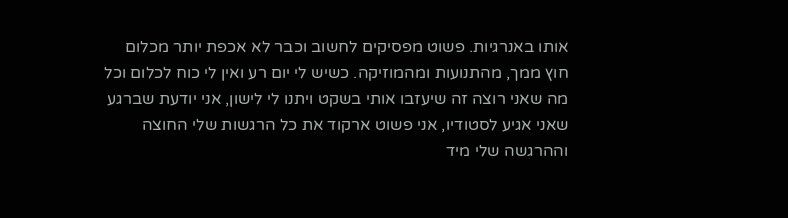אותו באנרגיות. פשוט מפסיקים לחשוב וכבר לא אכפת יותר מכלום חוץ ממך, מהתנועות ומהמוזיקה. כשיש לי יום רע ואין לי כוח לכלום וכל מה שאני רוצה זה שיעזבו אותי בשקט ויתנו לי לישון, אני יודעת שברגע שאני אגיע לסטודיו, אני פשוט ארקוד את כל הרגשות שלי החוצה וההרגשה שלי מיד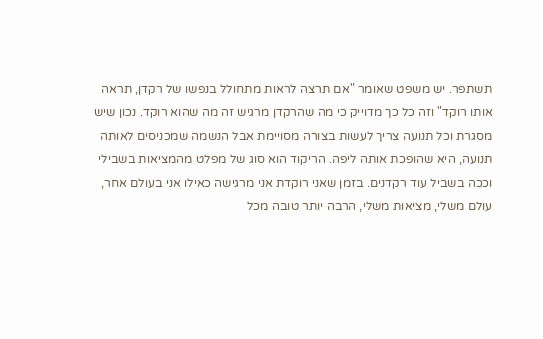תשתפר. יש משפט שאומר "אם תרצה לראות מתחולל בנפשו של רקדן, תראה אותו רוקד" וזה כל כך מדוייק כי מה שהרקדן מרגיש זה מה שהוא רוקד. נכון שיש מסגרת וכל תנועה צריך לעשות בצורה מסויימת אבל הנשמה שמכניסים לאותה תנועה, היא שהופכת אותה ליפה. הריקוד הוא סוג של מפלט מהמציאות בשבילי וככה בשביל עוד רקדנים. בזמן שאני רוקדת אני מרגישה כאילו אני בעולם אחר, עולם משלי, מציאות משלי, הרבה יותר טובה מכל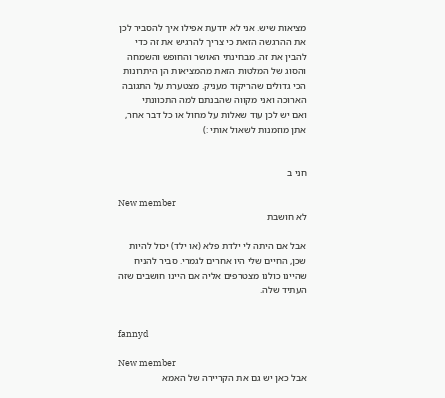מציאות שיש. אני לא יודעת אפילו איך להסביר לכן את ההרגשה הזאת כי צריך להרגיש את זה כדי להבין את זה. מבחינתי האושר והחופש והשמחה והסוג של המלטות הזאת מהמציאות הן היתרונות הכי גדולים שהריקוד מעניק. מצטערת על התגובה הארוכה ואני מקווה שהבנתם למה התכוונתי
ואם יש לכן עוד שאלות על מחול או כל דבר אחר, אתן מוזמנות לשאול אותי :)


חני ב

New member
לא חושבת

אבל אם היתה לי ילדת פלא (או ילד) יכול להיות שכן, החיים שלי היו אחרים לגמרי. סביר להניח שהיינו כולנו מצטרפים אליה אם היינו חושבים שזה העתיד שלה.


fannyd

New member
אבל כאן יש גם את הקריירה של האמא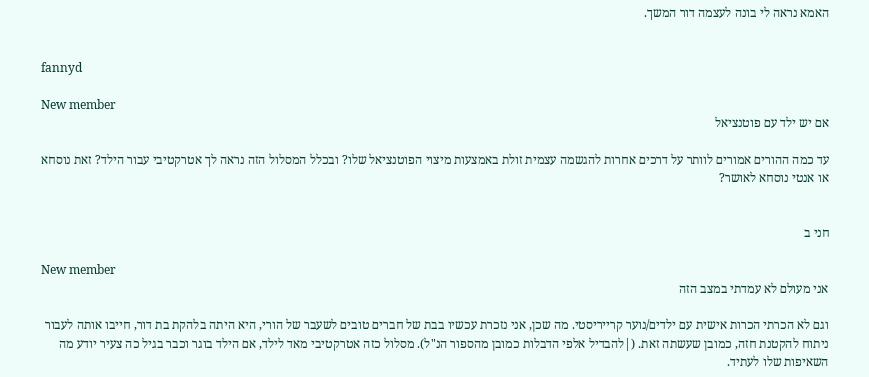האמא נראה לי בונה לעצמה דור המשך.


fannyd

New member
אם יש ילד עם פוטנציאל

עד כמה ההורים אמורים לוותר על דרכים אחרות להגשמה עצמית זולת באמצעות מיצוי הפוטנציאל שלו? ובכלל המסלול הזה נראה לך אטרקטיבי עבור הילד? זאת נוסחא או אנטי נוסחא לאושר?


חני ב

New member
אני מעולם לא עמדתי במצב הזה

וגם לא הכרתי הכרות אישית עם ילדים/נוער קרייריסטי. מה שכן, אני נזכרת עכשיו בבת של חברים טובים לשעבר של הורי, היא היתה בלהקת בת דור, חייבו אותה לעבור ניתוח להקטנת חזה, כמובן שעשתה זאת. (|להבדיל אלפי הדבלות כמובן מהספור הנ"ל). מסלול כזה אטרקטיבי מאד לילד, אם הילד בוגר וכבר בגיל כה צעיר יודע מה השאיפות שלו לעתיד.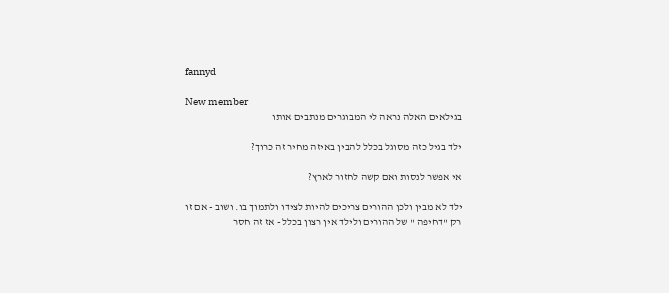fannyd

New member
בגילאים האלה נראה לי המבוגרים מנתבים אותו

ילד בגיל כזה מסוגל בכלל להבין באיזה מחיר זה כרוך?

אי אפשר לנסות ואם קשה לחזור לארץ?

ילד לא מבין ולכן ההורים צריכים להיות לצידו ולתמוך בו. ושוב - אם זו רק "דחיפה " של ההורים ולילד אין רצון בכלל - אז זה חסר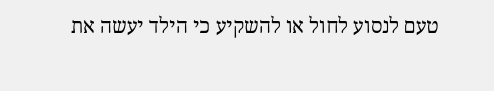טעם לנסוע לחול או להשקיע כי הילד יעשה את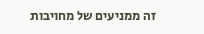זה ממניעים של מחויבות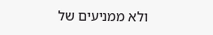ולא ממניעים של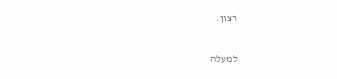רצון.

למעלה